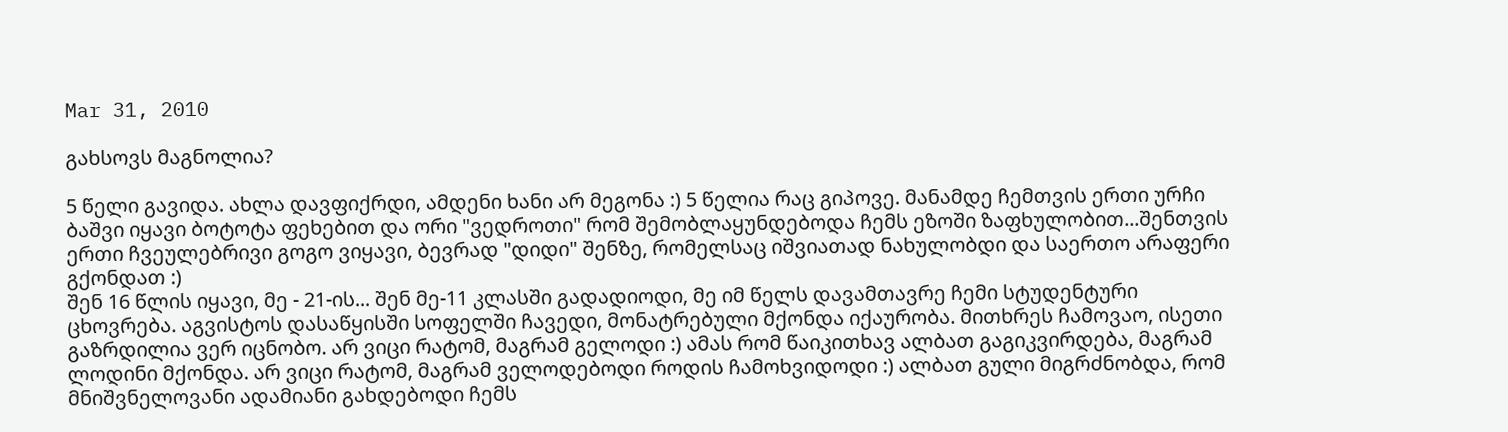Mar 31, 2010

გახსოვს მაგნოლია?

5 წელი გავიდა. ახლა დავფიქრდი, ამდენი ხანი არ მეგონა :) 5 წელია რაც გიპოვე. მანამდე ჩემთვის ერთი ურჩი ბაშვი იყავი ბოტოტა ფეხებით და ორი "ვედროთი" რომ შემობლაყუნდებოდა ჩემს ეზოში ზაფხულობით...შენთვის ერთი ჩვეულებრივი გოგო ვიყავი, ბევრად "დიდი" შენზე, რომელსაც იშვიათად ნახულობდი და საერთო არაფერი გქონდათ :)
შენ 16 წლის იყავი, მე - 21-ის... შენ მე-11 კლასში გადადიოდი, მე იმ წელს დავამთავრე ჩემი სტუდენტური ცხოვრება. აგვისტოს დასაწყისში სოფელში ჩავედი, მონატრებული მქონდა იქაურობა. მითხრეს ჩამოვაო, ისეთი გაზრდილია ვერ იცნობო. არ ვიცი რატომ, მაგრამ გელოდი :) ამას რომ წაიკითხავ ალბათ გაგიკვირდება, მაგრამ ლოდინი მქონდა. არ ვიცი რატომ, მაგრამ ველოდებოდი როდის ჩამოხვიდოდი :) ალბათ გული მიგრძნობდა, რომ მნიშვნელოვანი ადამიანი გახდებოდი ჩემს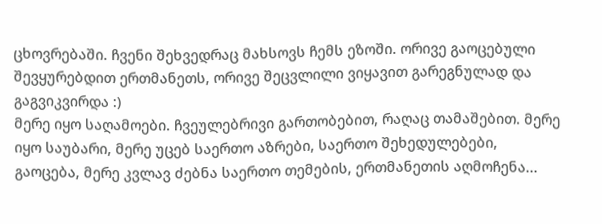ცხოვრებაში. ჩვენი შეხვედრაც მახსოვს ჩემს ეზოში. ორივე გაოცებული შევყურებდით ერთმანეთს, ორივე შეცვლილი ვიყავით გარეგნულად და გაგვიკვირდა :)
მერე იყო საღამოები. ჩვეულებრივი გართობებით, რაღაც თამაშებით. მერე იყო საუბარი, მერე უცებ საერთო აზრები, საერთო შეხედულებები, გაოცება, მერე კვლავ ძებნა საერთო თემების, ერთმანეთის აღმოჩენა...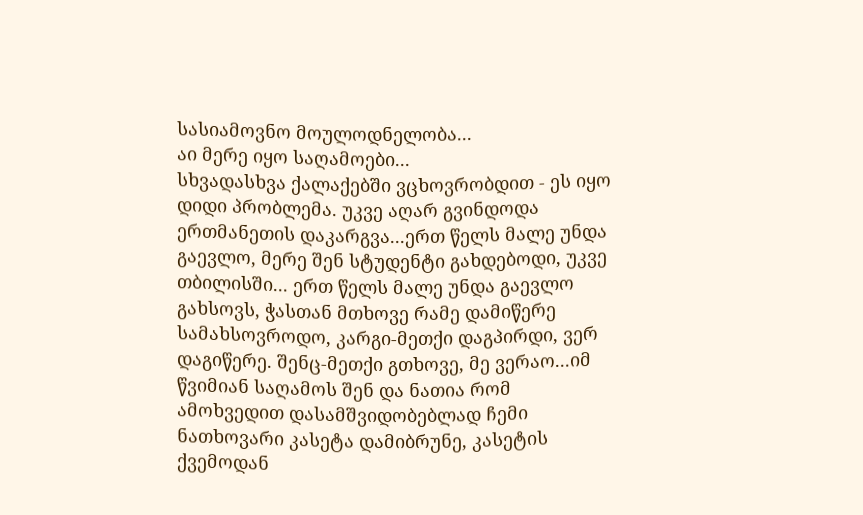სასიამოვნო მოულოდნელობა...
აი მერე იყო საღამოები...
სხვადასხვა ქალაქებში ვცხოვრობდით - ეს იყო დიდი პრობლემა. უკვე აღარ გვინდოდა ერთმანეთის დაკარგვა...ერთ წელს მალე უნდა გაევლო, მერე შენ სტუდენტი გახდებოდი, უკვე თბილისში... ერთ წელს მალე უნდა გაევლო
გახსოვს, ჭასთან მთხოვე რამე დამიწერე სამახსოვროდო, კარგი-მეთქი დაგპირდი, ვერ დაგიწერე. შენც-მეთქი გთხოვე, მე ვერაო...იმ წვიმიან საღამოს შენ და ნათია რომ ამოხვედით დასამშვიდობებლად ჩემი ნათხოვარი კასეტა დამიბრუნე, კასეტის ქვემოდან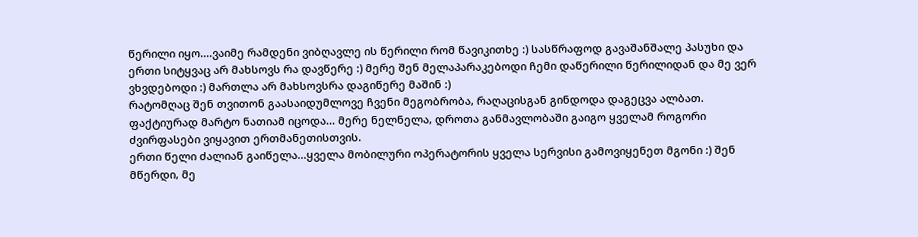წერილი იყო....ვაიმე რამდენი ვიბღავლე ის წერილი რომ წავიკითხე :) სასწრაფოდ გავაშანშალე პასუხი და ერთი სიტყვაც არ მახსოვს რა დავწერე :) მერე შენ მელაპარაკებოდი ჩემი დაწერილი წერილიდან და მე ვერ ვხვდებოდი :) მართლა არ მახსოვსრა დაგიწერე მაშინ :)
რატომღაც შენ თვითონ გაასაიდუმლოვე ჩვენი მეგობრობა, რაღაცისგან გინდოდა დაგეცვა ალბათ. ფაქტიურად მარტო ნათიამ იცოდა... მერე ნელნელა, დროთა განმავლობაში გაიგო ყველამ როგორი ძვირფასები ვიყავით ერთმანეთისთვის.
ერთი წელი ძალიან გაიწელა...ყველა მობილური ოპერატორის ყველა სერვისი გამოვიყენეთ მგონი :) შენ მწერდი, მე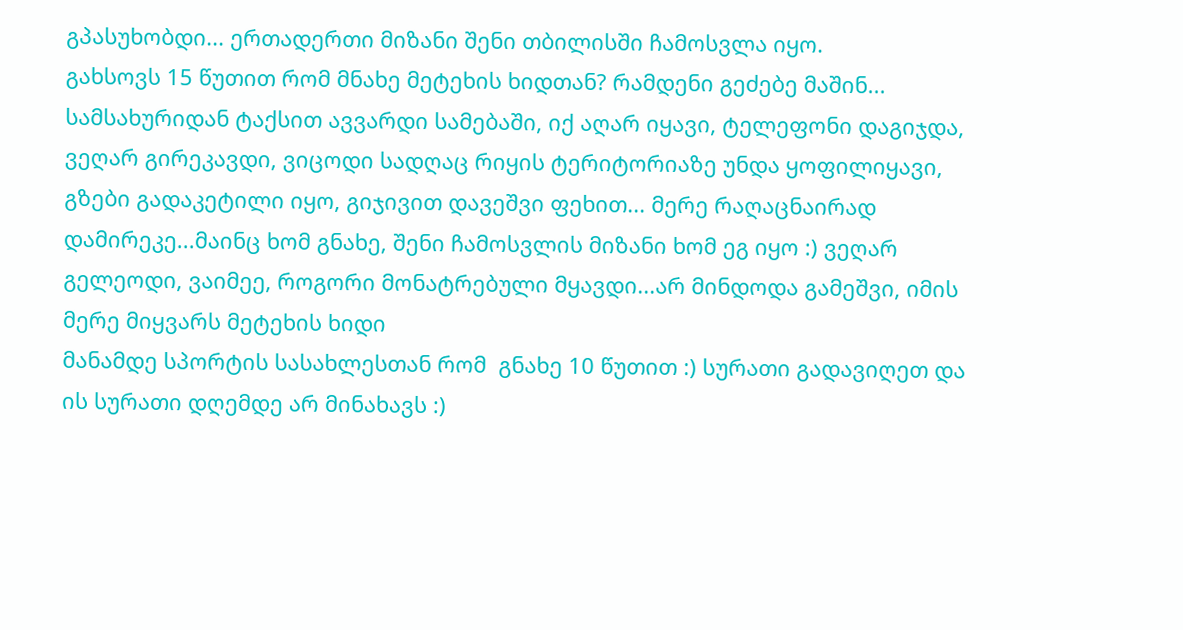გპასუხობდი... ერთადერთი მიზანი შენი თბილისში ჩამოსვლა იყო.
გახსოვს 15 წუთით რომ მნახე მეტეხის ხიდთან? რამდენი გეძებე მაშინ... სამსახურიდან ტაქსით ავვარდი სამებაში, იქ აღარ იყავი, ტელეფონი დაგიჯდა, ვეღარ გირეკავდი, ვიცოდი სადღაც რიყის ტერიტორიაზე უნდა ყოფილიყავი, გზები გადაკეტილი იყო, გიჯივით დავეშვი ფეხით... მერე რაღაცნაირად დამირეკე...მაინც ხომ გნახე, შენი ჩამოსვლის მიზანი ხომ ეგ იყო :) ვეღარ გელეოდი, ვაიმეე, როგორი მონატრებული მყავდი...არ მინდოდა გამეშვი, იმის მერე მიყვარს მეტეხის ხიდი
მანამდე სპორტის სასახლესთან რომ  გნახე 10 წუთით :) სურათი გადავიღეთ და ის სურათი დღემდე არ მინახავს :)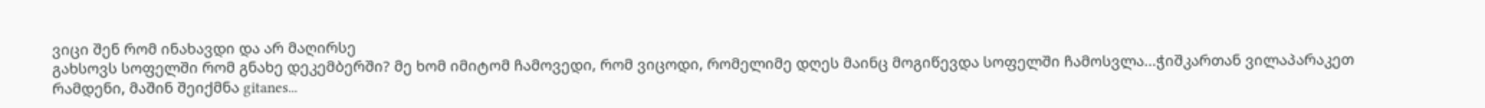ვიცი შენ რომ ინახავდი და არ მაღირსე
გახსოვს სოფელში რომ გნახე დეკემბერში? მე ხომ იმიტომ ჩამოვედი, რომ ვიცოდი, რომელიმე დღეს მაინც მოგიწევდა სოფელში ჩამოსვლა...ჭიშკართან ვილაპარაკეთ რამდენი, მაშინ შეიქმნა gitanes...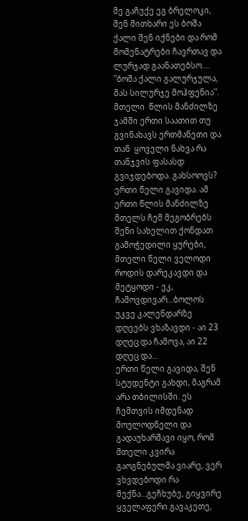მე გაჩუქე ეგ ბრელოკი, შენ მითხარი ეს ბოშა ქალი შენ იქნები და რომ მომენატრები ჩავრთავ და ლურჯად გაანათებსო.... "ბოშა ქალი გალურჯულა, მას სილურჯე მოჰფენია". მთელი  წლის მანძილზე ჯამში ერთი საათით თუ გვინახავს ერთმანეთი და თან  ყოველი ნახვა რა თანჯვის ფასასდ გვიჯდებოდა. გახსოოვს?
ერთი წელი გავიდა. ამ ერთი წლის მანძილზე მთელს ჩემ მეგობრებს შენი სახელით ქონდათ გამოჭედილი ყურები, მთელი წელი ველოდი როდის დარეკავდი და მეტყოდი - ეკ, ჩამოვდივარ...ბოლოს უკვე კალენდარზე დღეებს ვხაზავდი - აი 23 დღეც და ჩამოვა, აი 22 დღეც და...
ერთი წელი გავიდა, შენ სტუდენტი გახდი, მაგრამ არა თბილისში. ეს ჩემთვის იმდენად მოულოდნელი და  გადაუხარშავი იყო, რომ მთელი კვირა გაოგნებულმა ვიარე, ვერ ვხვდებოდი რა მექნა...გეჩხუბე, გიყვირე ყველაფერი გავაკეთე,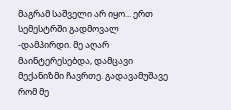მაგრამ საშველი არ იყო... ერთ სემესტრში გადმოვალ -დამპირდი. მე აღარ მაინტერესებდა, დამცავი მექანიზმი ჩავრთე. გადავამუშავე რომ მე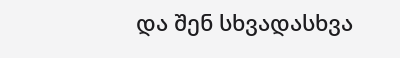და შენ სხვადასხვა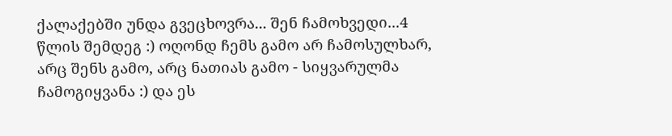ქალაქებში უნდა გვეცხოვრა... შენ ჩამოხვედი...4 წლის შემდეგ :) ოღონდ ჩემს გამო არ ჩამოსულხარ, არც შენს გამო, არც ნათიას გამო - სიყვარულმა  ჩამოგიყვანა :) და ეს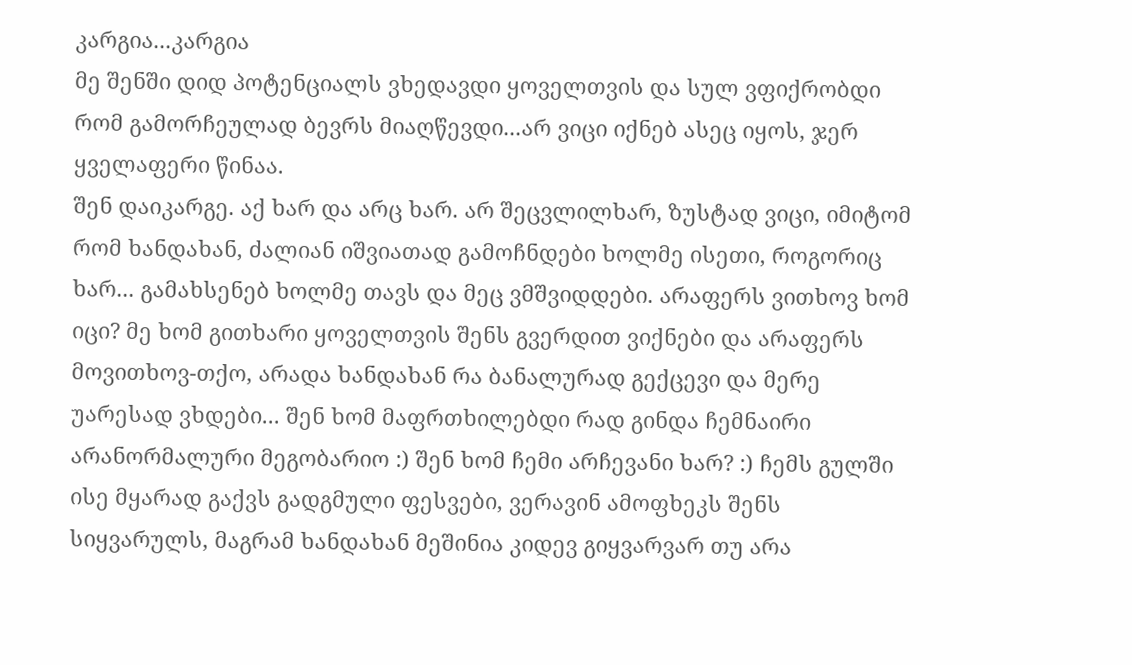კარგია...კარგია
მე შენში დიდ პოტენციალს ვხედავდი ყოველთვის და სულ ვფიქრობდი რომ გამორჩეულად ბევრს მიაღწევდი...არ ვიცი იქნებ ასეც იყოს, ჯერ ყველაფერი წინაა.
შენ დაიკარგე. აქ ხარ და არც ხარ. არ შეცვლილხარ, ზუსტად ვიცი, იმიტომ რომ ხანდახან, ძალიან იშვიათად გამოჩნდები ხოლმე ისეთი, როგორიც ხარ... გამახსენებ ხოლმე თავს და მეც ვმშვიდდები. არაფერს ვითხოვ ხომ იცი? მე ხომ გითხარი ყოველთვის შენს გვერდით ვიქნები და არაფერს მოვითხოვ-თქო, არადა ხანდახან რა ბანალურად გექცევი და მერე უარესად ვხდები... შენ ხომ მაფრთხილებდი რად გინდა ჩემნაირი არანორმალური მეგობარიო :) შენ ხომ ჩემი არჩევანი ხარ? :) ჩემს გულში ისე მყარად გაქვს გადგმული ფესვები, ვერავინ ამოფხეკს შენს სიყვარულს, მაგრამ ხანდახან მეშინია კიდევ გიყვარვარ თუ არა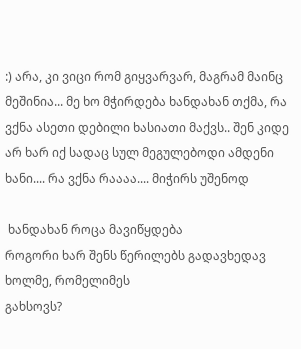:) არა, კი ვიცი რომ გიყვარვარ, მაგრამ მაინც მეშინია... მე ხო მჭირდება ხანდახან თქმა, რა ვქნა ასეთი დებილი ხასიათი მაქვს.. შენ კიდე არ ხარ იქ სადაც სულ მეგულებოდი ამდენი ხანი.... რა ვქნა რაააა.... მიჭირს უშენოდ

 ხანდახან როცა მავიწყდება
როგორი ხარ შენს წერილებს გადავხედავ ხოლმე, რომელიმეს
გახსოვს?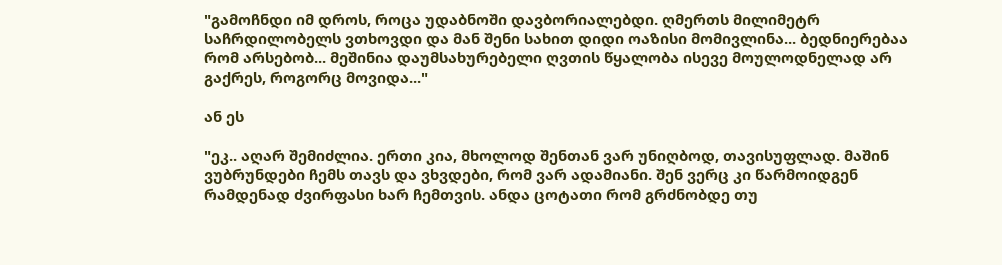"გამოჩნდი იმ დროს, როცა უდაბნოში დავბორიალებდი. ღმერთს მილიმეტრ საჩრდილობელს ვთხოვდი და მან შენი სახით დიდი ოაზისი მომივლინა... ბედნიერებაა რომ არსებობ... მეშინია დაუმსახურებელი ღვთის წყალობა ისევე მოულოდნელად არ გაქრეს, როგორც მოვიდა..."

ან ეს

"ეკ.. აღარ შემიძლია. ერთი კია, მხოლოდ შენთან ვარ უნიღბოდ, თავისუფლად. მაშინ ვუბრუნდები ჩემს თავს და ვხვდები, რომ ვარ ადამიანი. შენ ვერც კი წარმოიდგენ რამდენად ძვირფასი ხარ ჩემთვის. ანდა ცოტათი რომ გრძნობდე თუ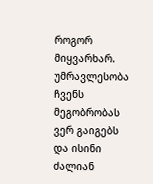როგორ მიყვარხარ. უმრავლესობა ჩვენს მეგობრობას ვერ გაიგებს და ისინი ძალიან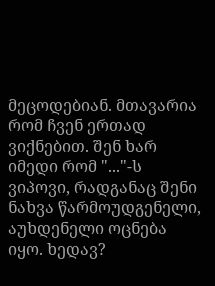მეცოდებიან. მთავარია რომ ჩვენ ერთად ვიქნებით. შენ ხარ იმედი რომ "..."-ს ვიპოვი, რადგანაც შენი ნახვა წარმოუდგენელი, აუხდენელი ოცნება იყო. ხედავ?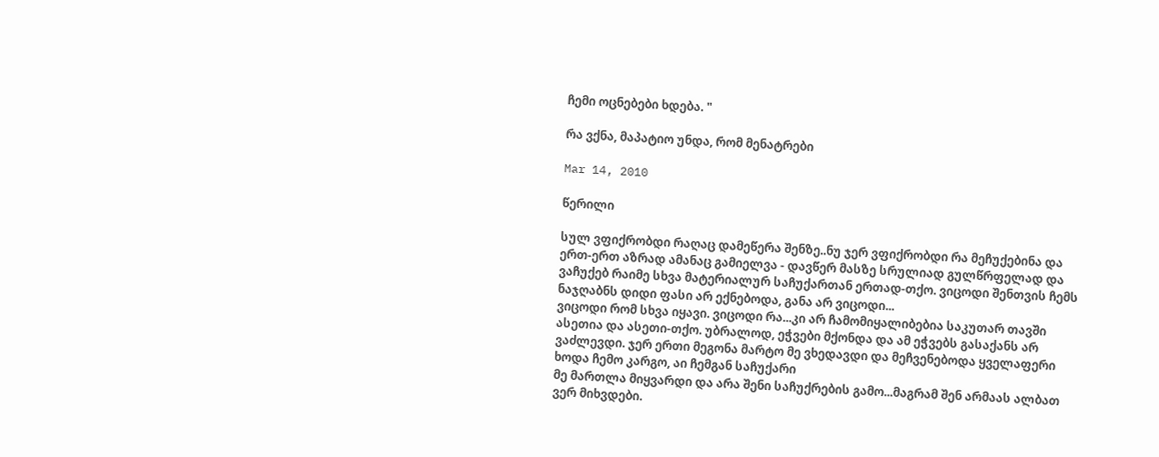ჩემი ოცნებები ხდება. "

რა ვქნა, მაპატიო უნდა, რომ მენატრები

Mar 14, 2010

წერილი

სულ ვფიქრობდი რაღაც დამეწერა შენზე..ნუ ჯერ ვფიქრობდი რა მეჩუქებინა და ერთ-ერთ აზრად ამანაც გამიელვა - დავწერ მასზე სრულიად გულწრფელად და ვაჩუქებ რაიმე სხვა მატერიალურ საჩუქართან ერთად-თქო. ვიცოდი შენთვის ჩემს ნაჯღაბნს დიდი ფასი არ ექნებოდა, განა არ ვიცოდი...
ვიცოდი რომ სხვა იყავი. ვიცოდი რა...კი არ ჩამომიყალიბებია საკუთარ თავში ასეთია და ასეთი-თქო. უბრალოდ, ეჭვები მქონდა და ამ ეჭვებს გასაქანს არ ვაძლევდი. ჯერ ერთი მეგონა მარტო მე ვხედავდი და მეჩვენებოდა ყველაფერი
ხოდა ჩემო კარგო, აი ჩემგან საჩუქარი
მე მართლა მიყვარდი და არა შენი საჩუქრების გამო...მაგრამ შენ არმაას ალბათ ვერ მიხვდები.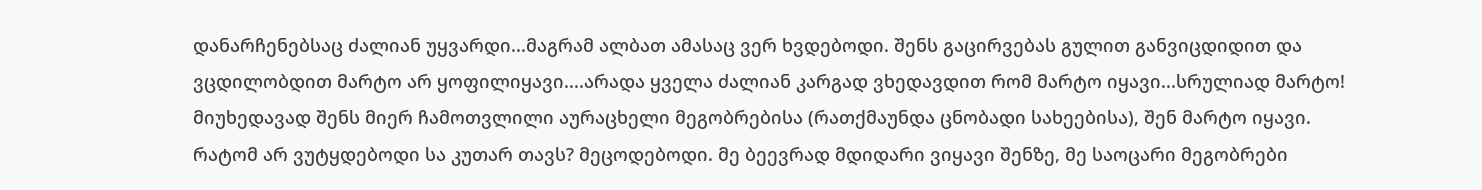დანარჩენებსაც ძალიან უყვარდი...მაგრამ ალბათ ამასაც ვერ ხვდებოდი. შენს გაცირვებას გულით განვიცდიდით და ვცდილობდით მარტო არ ყოფილიყავი....არადა ყველა ძალიან კარგად ვხედავდით რომ მარტო იყავი...სრულიად მარტო! მიუხედავად შენს მიერ ჩამოთვლილი აურაცხელი მეგობრებისა (რათქმაუნდა ცნობადი სახეებისა), შენ მარტო იყავი.
რატომ არ ვუტყდებოდი სა კუთარ თავს? მეცოდებოდი. მე ბეევრად მდიდარი ვიყავი შენზე, მე საოცარი მეგობრები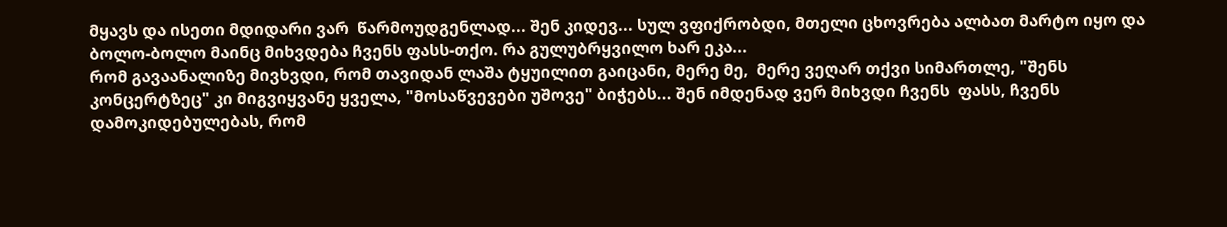მყავს და ისეთი მდიდარი ვარ  წარმოუდგენლად... შენ კიდევ... სულ ვფიქრობდი, მთელი ცხოვრება ალბათ მარტო იყო და ბოლო-ბოლო მაინც მიხვდება ჩვენს ფასს-თქო. რა გულუბრყვილო ხარ ეკა...
რომ გავაანალიზე მივხვდი, რომ თავიდან ლაშა ტყუილით გაიცანი, მერე მე,  მერე ვეღარ თქვი სიმართლე, "შენს კონცერტზეც" კი მიგვიყვანე ყველა, "მოსაწვევები უშოვე" ბიჭებს... შენ იმდენად ვერ მიხვდი ჩვენს  ფასს, ჩვენს დამოკიდებულებას, რომ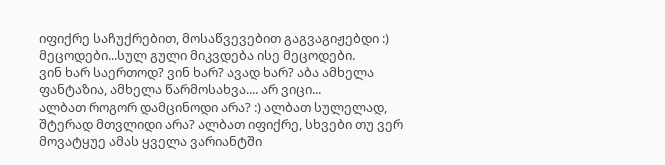იფიქრე საჩუქრებით, მოსაწვევებით გაგვაგიჟებდი :) მეცოდები...სულ გული მიკვდება ისე მეცოდები.
ვინ ხარ საერთოდ? ვინ ხარ? ავად ხარ? აბა ამხელა ფანტაზია, ამხელა წარმოსახვა.... არ ვიცი...
ალბათ როგორ დამცინოდი არა? :) ალბათ სულელად, შტერად მთვლიდი არა? ალბათ იფიქრე, სხვები თუ ვერ მოვატყუე ამას ყველა ვარიანტში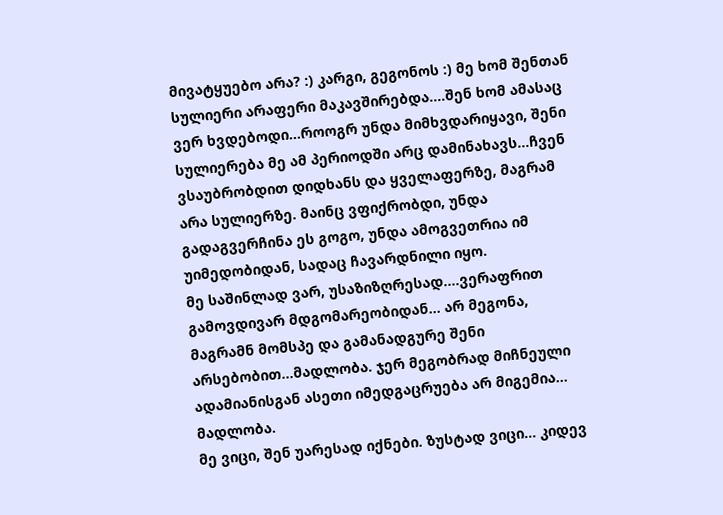მივატყუებო არა? :) კარგი, გეგონოს :) მე ხომ შენთან სულიერი არაფერი მაკავშირებდა....შენ ხომ ამასაც ვერ ხვდებოდი...როოგრ უნდა მიმხვდარიყავი, შენი სულიერება მე ამ პერიოდში არც დამინახავს...ჩვენ ვსაუბრობდით დიდხანს და ყველაფერზე, მაგრამ არა სულიერზე. მაინც ვფიქრობდი, უნდა გადაგვერჩინა ეს გოგო, უნდა ამოგვეთრია იმ უიმედობიდან, სადაც ჩავარდნილი იყო.
მე საშინლად ვარ, უსაზიზღრესად....ვერაფრით გამოვდივარ მდგომარეობიდან... არ მეგონა, მაგრამნ მომსპე და გამანადგურე შენი არსებობით...მადლობა. ჯერ მეგობრად მიჩნეული ადამიანისგან ასეთი იმედგაცრუება არ მიგემია... მადლობა.
მე ვიცი, შენ უარესად იქნები. ზუსტად ვიცი... კიდევ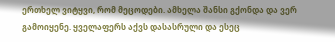ერთხელ ვიტყვი, რომ მეცოდები. ამხელა შანსი გქონდა და ვერ გამოიყენე. ყველაფერს აქვს დასასრული და ესეც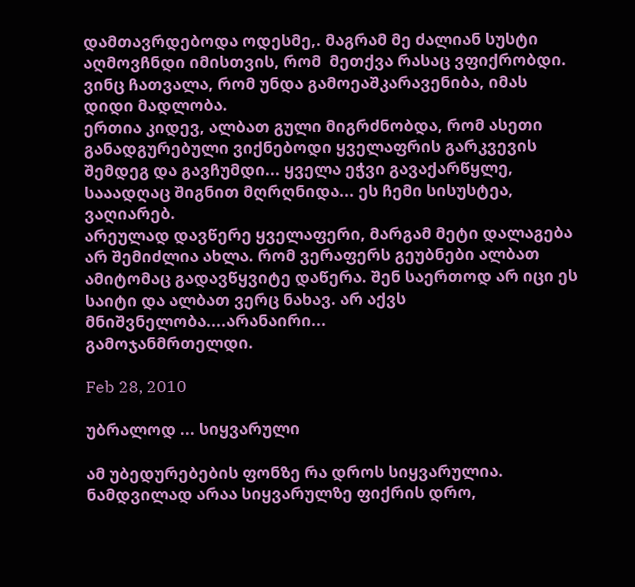დამთავრდებოდა ოდესმე,. მაგრამ მე ძალიან სუსტი აღმოვჩნდი იმისთვის, რომ  მეთქვა რასაც ვფიქრობდი. ვინც ჩათვალა, რომ უნდა გამოეაშკარავენიბა, იმას დიდი მადლობა.
ერთია კიდევ, ალბათ გული მიგრძნობდა, რომ ასეთი განადგურებული ვიქნებოდი ყველაფრის გარკვევის შემდეგ და გავჩუმდი... ყველა ეჭვი გავაქარწყლე, სააადღაც შიგნით მღრღნიდა... ეს ჩემი სისუსტეა, ვაღიარებ.
არეულად დავწერე ყველაფერი, მარგამ მეტი დალაგება არ შემიძლია ახლა. რომ ვერაფერს გეუბნები ალბათ ამიტომაც გადავწყვიტე დაწერა. შენ საერთოდ არ იცი ეს საიტი და ალბათ ვერც ნახავ. არ აქვს მნიშვნელობა....არანაირი...
გამოჯანმრთელდი.

Feb 28, 2010

უბრალოდ ... სიყვარული

ამ უბედურებების ფონზე რა დროს სიყვარულია. ნამდვილად არაა სიყვარულზე ფიქრის დრო,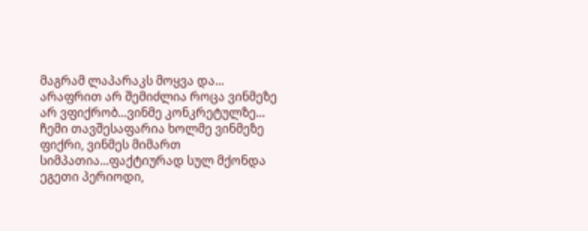მაგრამ ლაპარაკს მოყვა და...
არაფრით არ შემიძლია როცა ვინმეზე არ ვფიქრობ...ვინმე კონკრეტულზე... ჩემი თავშესაფარია ხოლმე ვინმეზე ფიქრი, ვინმეს მიმართ სიმპათია...ფაქტიურად სულ მქონდა ეგეთი პერიოდი,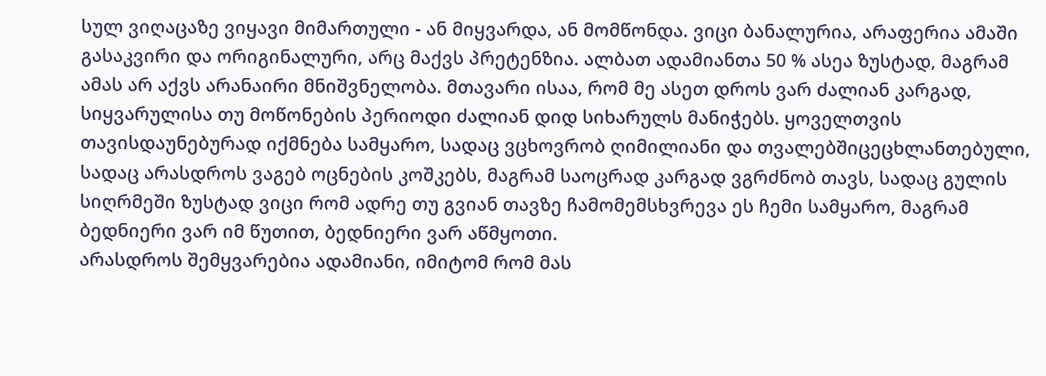სულ ვიღაცაზე ვიყავი მიმართული - ან მიყვარდა, ან მომწონდა. ვიცი ბანალურია, არაფერია ამაში გასაკვირი და ორიგინალური, არც მაქვს პრეტენზია. ალბათ ადამიანთა 50 % ასეა ზუსტად, მაგრამ ამას არ აქვს არანაირი მნიშვნელობა. მთავარი ისაა, რომ მე ასეთ დროს ვარ ძალიან კარგად, სიყვარულისა თუ მოწონების პერიოდი ძალიან დიდ სიხარულს მანიჭებს. ყოველთვის თავისდაუნებურად იქმნება სამყარო, სადაც ვცხოვრობ ღიმილიანი და თვალებშიცეცხლანთებული, სადაც არასდროს ვაგებ ოცნების კოშკებს, მაგრამ საოცრად კარგად ვგრძნობ თავს, სადაც გულის სიღრმეში ზუსტად ვიცი რომ ადრე თუ გვიან თავზე ჩამომემსხვრევა ეს ჩემი სამყარო, მაგრამ ბედნიერი ვარ იმ წუთით, ბედნიერი ვარ აწმყოთი.
არასდროს შემყვარებია ადამიანი, იმიტომ რომ მას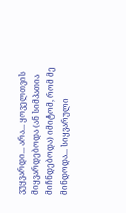ვუყვარდი... არა... ყოველთვის მიყვარდებოდა (ან სიმპათია მიჩნდებოდა) იმიტომ, რომ მე მინდოდა... სიყვარული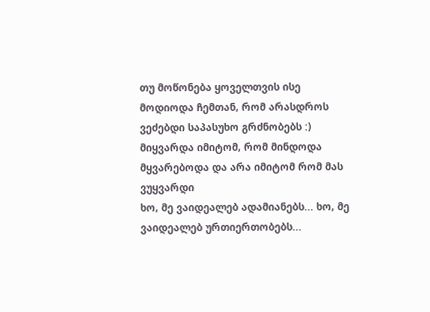თუ მოწონება ყოველთვის ისე მოდიოდა ჩემთან, რომ არასდროს ვეძებდი საპასუხო გრძნობებს :) მიყვარდა იმიტომ, რომ მინდოდა მყვარებოდა და არა იმიტომ რომ მას ვუყვარდი
ხო, მე ვაიდეალებ ადამიანებს... ხო, მე ვაიდეალებ ურთიერთობებს...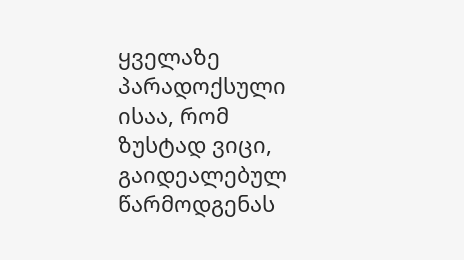ყველაზე პარადოქსული ისაა, რომ ზუსტად ვიცი, გაიდეალებულ წარმოდგენას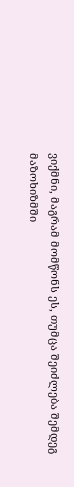ვიქმნი, მაგრამ მომწონს ეს, თუმცა შეიძლება შემდეგ მაზოხიზმში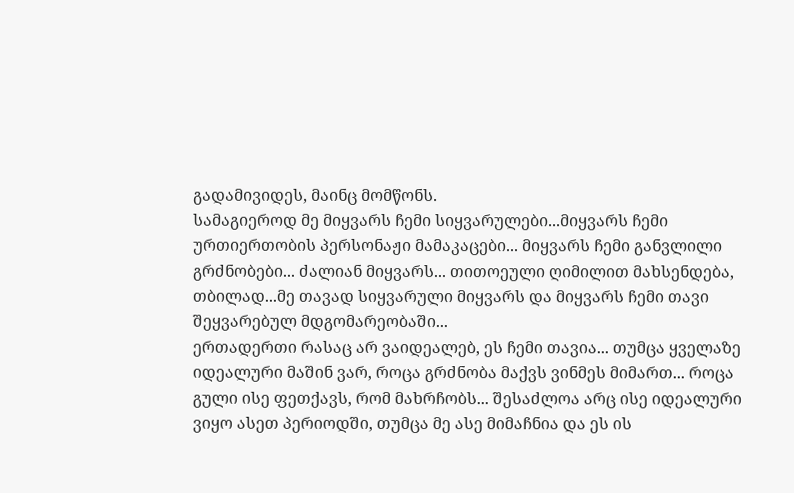გადამივიდეს, მაინც მომწონს.
სამაგიეროდ მე მიყვარს ჩემი სიყვარულები...მიყვარს ჩემი ურთიერთობის პერსონაჟი მამაკაცები... მიყვარს ჩემი განვლილი გრძნობები... ძალიან მიყვარს... თითოეული ღიმილით მახსენდება, თბილად...მე თავად სიყვარული მიყვარს და მიყვარს ჩემი თავი შეყვარებულ მდგომარეობაში...
ერთადერთი რასაც არ ვაიდეალებ, ეს ჩემი თავია... თუმცა ყველაზე იდეალური მაშინ ვარ, როცა გრძნობა მაქვს ვინმეს მიმართ... როცა გული ისე ფეთქავს, რომ მახრჩობს... შესაძლოა არც ისე იდეალური ვიყო ასეთ პერიოდში, თუმცა მე ასე მიმაჩნია და ეს ის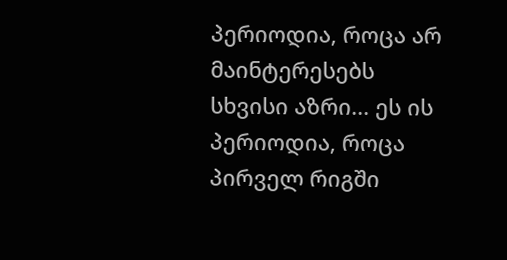პერიოდია, როცა არ მაინტერესებს სხვისი აზრი... ეს ის პერიოდია, როცა პირველ რიგში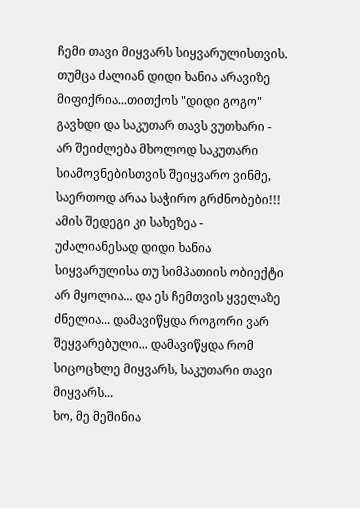ჩემი თავი მიყვარს სიყვარულისთვის.
თუმცა ძალიან დიდი ხანია არავიზე მიფიქრია...თითქოს "დიდი გოგო" გავხდი და საკუთარ თავს ვუთხარი - არ შეიძლება მხოლოდ საკუთარი სიამოვნებისთვის შეიყვარო ვინმე, საერთოდ არაა საჭირო გრძნობები!!!
ამის შედეგი კი სახეზეა - უძალიანესად დიდი ხანია სიყვარულისა თუ სიმპათიის ობიექტი არ მყოლია... და ეს ჩემთვის ყველაზე ძნელია... დამავიწყდა როგორი ვარ შეყვარებული... დამავიწყდა რომ სიცოცხლე მიყვარს, საკუთარი თავი მიყვარს...
ხო, მე მეშინია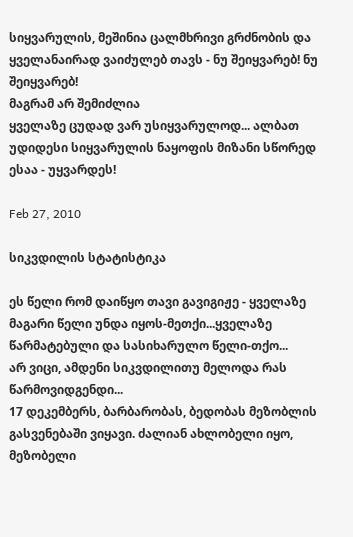სიყვარულის, მეშინია ცალმხრივი გრძნობის და ყველანაირად ვაიძულებ თავს - ნუ შეიყვარებ! ნუ შეიყვარებ!
მაგრამ არ შემიძლია
ყველაზე ცუდად ვარ უსიყვარულოდ... ალბათ უდიდესი სიყვარულის ნაყოფის მიზანი სწორედ ესაა - უყვარდეს!

Feb 27, 2010

სიკვდილის სტატისტიკა

ეს წელი რომ დაიწყო თავი გავიგიჟე - ყველაზე მაგარი წელი უნდა იყოს-მეთქი...ყველაზე წარმატებული და სასიხარულო წელი-თქო...
არ ვიცი, ამდენი სიკვდილითუ მელოდა რას წარმოვიდგენდი...
17 დეკემბერს, ბარბარობას, ბედობას მეზობლის გასვენებაში ვიყავი. ძალიან ახლობელი იყო, მეზობელი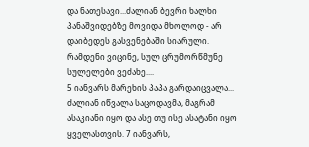და ნათესავი...ძალიან ბევრი ხალხი პანაშვიდებზე მოვიდა მხოლოდ - არ დაიბედეს გასვენებაში სიარული. რამდენი ვიცინე, სულ ცრუმორწმუნე სულელები ვეძახე....
5 იანვარს მარეხის პაპა გარდაიცვალა... ძალიან იწვალა საცოდავმა, მაგრამ ასაკიანი იყო და ასე თუ ისე ასატანი იყო ყველასთვის. 7 იანვარს,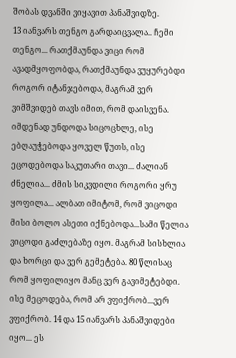შობას დვანში ვიყავით პანაშვიდზე.
13 იანვარს თენგო გარდაიცვალა.. ჩემი თენგო... რათქმაუნდა ვიცი რომ ავადმყოფობდა, რათქმაუნდა ვუყურებდი როგორ იტანჯებოდა, მაგრამ ვერ ვიმშვიდებ თავს იმით, რომ დაისვენა. იმდენად უნდოდა სიცოცხლე, ისე ებღაუჭებოდა ყოველ წუთს, ისე ეცოდებოდა საკუთარი თავი... ძალიან ძნელია... ძმის სიკვდილი როგორი ყრუ ყოფილა... ალბათ იმიტომ, რომ ვიცოდი მისი ბოლო ასეთი იქნებოდა...სამი წელია ვიცოდი გაძლებაზე იყო. მაგრამ სისხლია და ხორცი და ვერ გემეტება. 80 წლისაც რომ ყოფილიყო მანც ვერ გავიმეტებდი. ისე მეცოდება, რომ არ ვფიქრობ...ვერ ვფიქრობ. 14 და 15 იანვარს პანაშვიდები იყო... ეს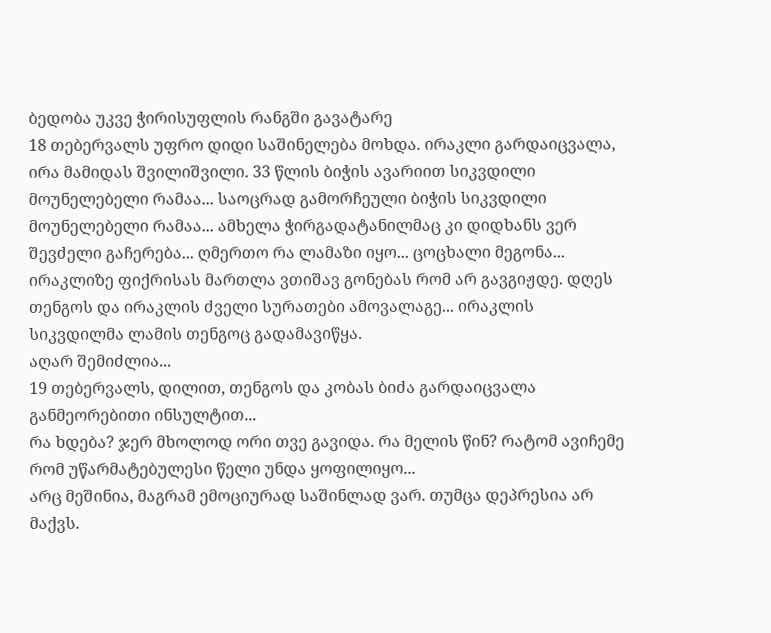ბედობა უკვე ჭირისუფლის რანგში გავატარე
18 თებერვალს უფრო დიდი საშინელება მოხდა. ირაკლი გარდაიცვალა, ირა მამიდას შვილიშვილი. 33 წლის ბიჭის ავარიით სიკვდილი მოუნელებელი რამაა... საოცრად გამორჩეული ბიჭის სიკვდილი მოუნელებელი რამაა... ამხელა ჭირგადატანილმაც კი დიდხანს ვერ შევძელი გაჩერება... ღმერთო რა ლამაზი იყო... ცოცხალი მეგონა... ირაკლიზე ფიქრისას მართლა ვთიშავ გონებას რომ არ გავგიჟდე. დღეს თენგოს და ირაკლის ძველი სურათები ამოვალაგე... ირაკლის სიკვდილმა ლამის თენგოც გადამავიწყა.
აღარ შემიძლია...
19 თებერვალს, დილით, თენგოს და კობას ბიძა გარდაიცვალა განმეორებითი ინსულტით...
რა ხდება? ჯერ მხოლოდ ორი თვე გავიდა. რა მელის წინ? რატომ ავიჩემე რომ უწარმატებულესი წელი უნდა ყოფილიყო...
არც მეშინია, მაგრამ ემოციურად საშინლად ვარ. თუმცა დეპრესია არ მაქვს.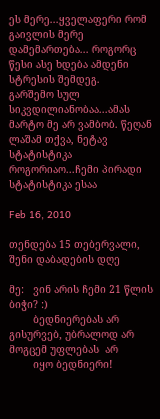ეს მერე...ყველაფერი რომ გაივლის მერე დამემართება... როგორც წესი ასე ხდება ამდენი სტრესის შემდეგ.
გარშემო სულ სიკვდილიანობაა...ამას მარტო მე არ ვამბობ. წეღან ლაშამ თქვა, ნეტავ სტატისტიკა როგორიაო...ჩემი პირადი სტატისტიკა ესაა

Feb 16, 2010

თენდება 15 თებერვალი, შენი დაბადების დღე

მე:   ვინ არის ჩემი 21 წლის ბიჭი? :)
        ბედნიერებას არ გისურვებ, უბრალოდ არ მოგცემ უფლებას  არ
        იყო ბედნიერი!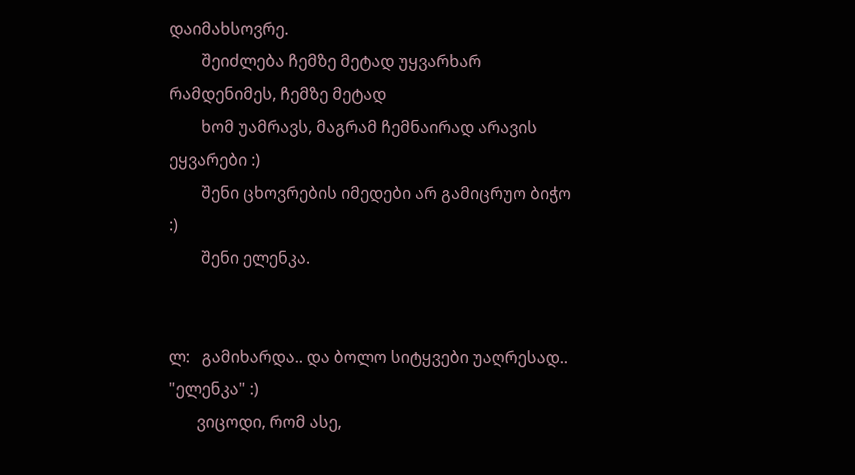დაიმახსოვრე.
        შეიძლება ჩემზე მეტად უყვარხარ რამდენიმეს, ჩემზე მეტად
        ხომ უამრავს, მაგრამ ჩემნაირად არავის ეყვარები :)
        შენი ცხოვრების იმედები არ გამიცრუო ბიჭო :)
        შენი ელენკა.


ლ:   გამიხარდა.. და ბოლო სიტყვები უაღრესად.. "ელენკა" :)
       ვიცოდი, რომ ასე,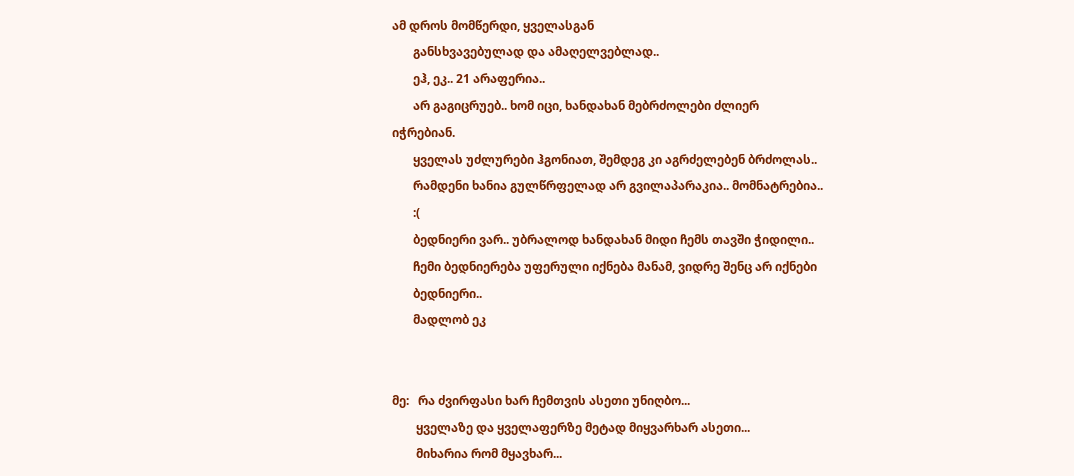ამ დროს მომწერდი, ყველასგან
       განსხვავებულად და ამაღელვებლად..
       ეჰ, ეკ.. 21 არაფერია..
       არ გაგიცრუებ.. ხომ იცი, ხანდახან მებრძოლები ძლიერ იჭრებიან.
       ყველას უძლურები ჰგონიათ, შემდეგ კი აგრძელებენ ბრძოლას..
       რამდენი ხანია გულწრფელად არ გვილაპარაკია.. მომნატრებია..
       :(
       ბედნიერი ვარ.. უბრალოდ ხანდახან მიდი ჩემს თავში ჭიდილი..
       ჩემი ბედნიერება უფერული იქნება მანამ, ვიდრე შენც არ იქნები
       ბედნიერი..
       მადლობ ეკ


მე:   რა ძვირფასი ხარ ჩემთვის ასეთი უნიღბო...
        ყველაზე და ყველაფერზე მეტად მიყვარხარ ასეთი...
        მიხარია რომ მყავხარ...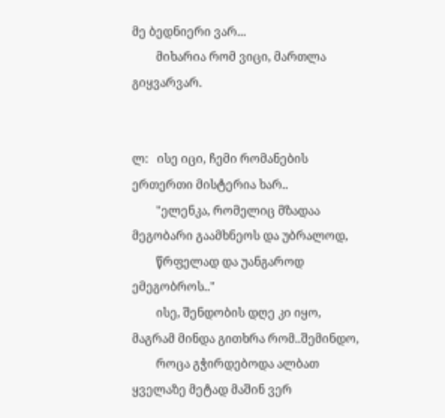მე ბედნიერი ვარ...
        მიხარია რომ ვიცი, მართლა გიყვარვარ.


ლ:   ისე იცი, ჩემი რომანების ერთერთი მისტერია ხარ..
        "ელენკა, რომელიც მზადაა მეგობარი გაამხნეოს და უბრალოდ,
        წრფელად და უანგაროდ ემეგობროს.."
        ისე, შენდობის დღე კი იყო, მაგრამ მინდა გითხრა რომ..შემინდო,
        როცა გჭირდებოდა ალბათ ყველაზე მეტად მაშინ ვერ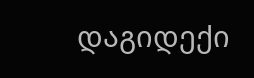დაგიდექი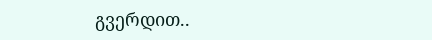გვერდით..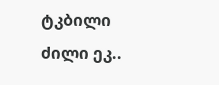ტკბილი ძილი ეკ..